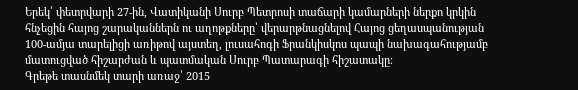Երեկ՝ փետրվարի 27-ին, Վատիկանի Սուրբ Պետրոսի տաճարի կամարների ներքո կրկին հնչեցին հայոց շարականներն ու աղոթքները՝ վերարթնացնելով Հայոց ցեղասպանության 100-ամյա տարելիցի առիթով այստեղ, լուսահոգի Ֆրանկիսկոս պապի նախագահությամբ մատուցված հիշարժան և պատմական Սուրբ Պատարագի հիշատակը։
Գրեթե տասնմեկ տարի առաջ՝ 2015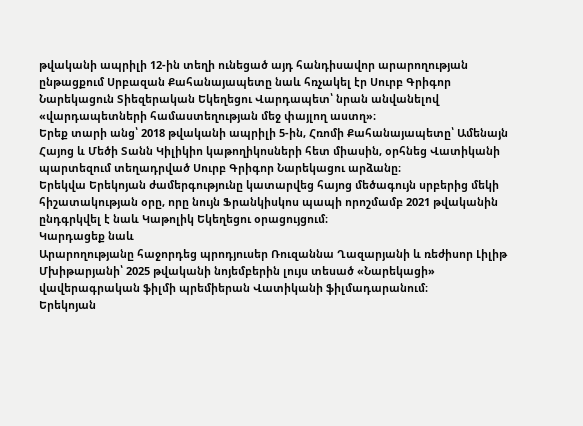թվականի ապրիլի 12-ին տեղի ունեցած այդ հանդիսավոր արարողության ընթացքում Սրբազան Քահանայապետը նաև հռչակել էր Սուրբ Գրիգոր Նարեկացուն Տիեզերական Եկեղեցու Վարդապետ՝ նրան անվանելով «վարդապետների համաստեղության մեջ փայլող աստղ»։
Երեք տարի անց՝ 2018 թվականի ապրիլի 5-ին, Հռոմի Քահանայապետը՝ Ամենայն Հայոց և Մեծի Տանն Կիլիկիո կաթողիկոսների հետ միասին, օրհնեց Վատիկանի պարտեզում տեղադրված Սուրբ Գրիգոր Նարեկացու արձանը։
Երեկվա Երեկոյան ժամերգությունը կատարվեց հայոց մեծագույն սրբերից մեկի հիշատակության օրը, որը նույն Ֆրանկիսկոս պապի որոշմամբ 2021 թվականին ընդգրկվել է նաև Կաթոլիկ Եկեղեցու օրացույցում։
Կարդացեք նաև
Արարողությանը հաջորդեց պրոդյուսեր Ռուզաննա Ղազարյանի և ռեժիսոր Լիլիթ Մխիթարյանի՝ 2025 թվականի նոյեմբերին լույս տեսած «Նարեկացի» վավերագրական ֆիլմի պրեմիերան Վատիկանի ֆիլմադարանում։
Երեկոյան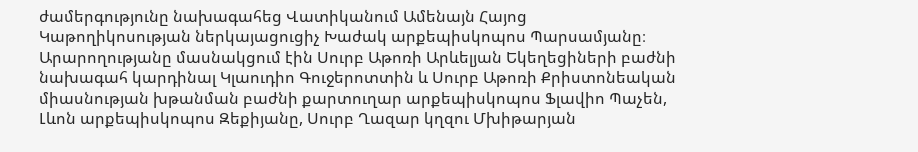ժամերգությունը նախագահեց Վատիկանում Ամենայն Հայոց Կաթողիկոսության ներկայացուցիչ Խաժակ արքեպիսկոպոս Պարսամյանը։ Արարողությանը մասնակցում էին Սուրբ Աթոռի Արևելյան Եկեղեցիների բաժնի նախագահ կարդինալ Կլաուդիո Գուջերոտտին և Սուրբ Աթոռի Քրիստոնեական միասնության խթանման բաժնի քարտուղար արքեպիսկոպոս Ֆլավիո Պաչեն, Լևոն արքեպիսկոպոս Զեքիյանը, Սուրբ Ղազար կղզու Մխիթարյան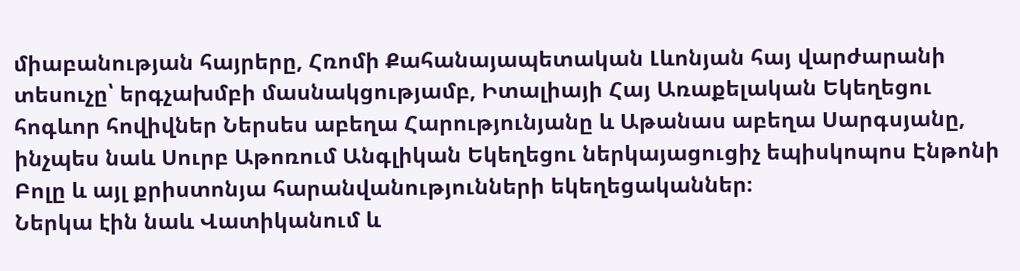միաբանության հայրերը, Հռոմի Քահանայապետական Լևոնյան հայ վարժարանի տեսուչը՝ երգչախմբի մասնակցությամբ, Իտալիայի Հայ Առաքելական Եկեղեցու հոգևոր հովիվներ Ներսես աբեղա Հարությունյանը և Աթանաս աբեղա Սարգսյանը, ինչպես նաև Սուրբ Աթոռում Անգլիկան Եկեղեցու ներկայացուցիչ եպիսկոպոս Էնթոնի Բոլը և այլ քրիստոնյա հարանվանությունների եկեղեցականներ։
Ներկա էին նաև Վատիկանում և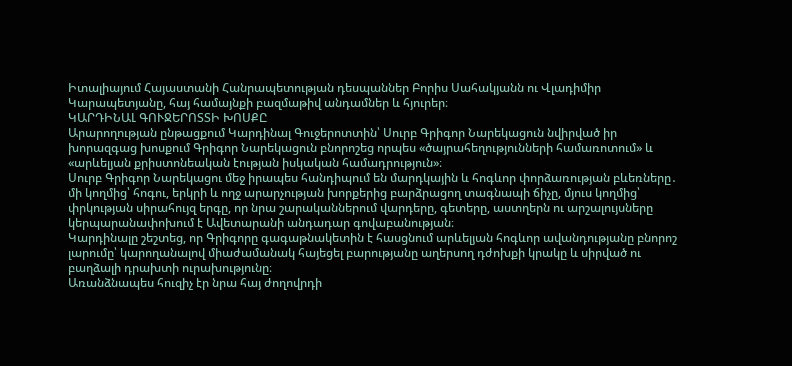Իտալիայում Հայաստանի Հանրապետության դեսպաններ Բորիս Սահակյանն ու Վլադիմիր Կարապետյանը, հայ համայնքի բազմաթիվ անդամներ և հյուրեր։
ԿԱՐԴԻՆԱԼ ԳՈՒՋԵՐՈՏՏԻ ԽՈՍՔԸ
Արարողության ընթացքում Կարդինալ Գուջերոտտին՝ Սուրբ Գրիգոր Նարեկացուն նվիրված իր խորազգաց խոսքում Գրիգոր Նարեկացուն բնորոշեց որպես «ծայրահեղությունների համառոտում» և «արևելյան քրիստոնեական էության իսկական համադրություն»։
Սուրբ Գրիգոր Նարեկացու մեջ իրապես հանդիպում են մարդկային և հոգևոր փորձառության բևեռները․ մի կողմից՝ հոգու, երկրի և ողջ արարչության խորքերից բարձրացող տագնապի ճիչը, մյուս կողմից՝ փրկության սիրահույզ երգը, որ նրա շարականներում վարդերը, գետերը, աստղերն ու արշալույսները կերպարանափոխում է Ավետարանի անդադար գովաբանության։
Կարդինալը շեշտեց, որ Գրիգորը գագաթնակետին է հասցնում արևելյան հոգևոր ավանդությանը բնորոշ լարումը՝ կարողանալով միաժամանակ հայեցել բարությանը աղերսող դժոխքի կրակը և սիրված ու բաղձալի դրախտի ուրախությունը։
Առանձնապես հուզիչ էր նրա հայ ժողովրդի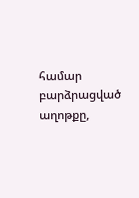համար բարձրացված աղոթքը,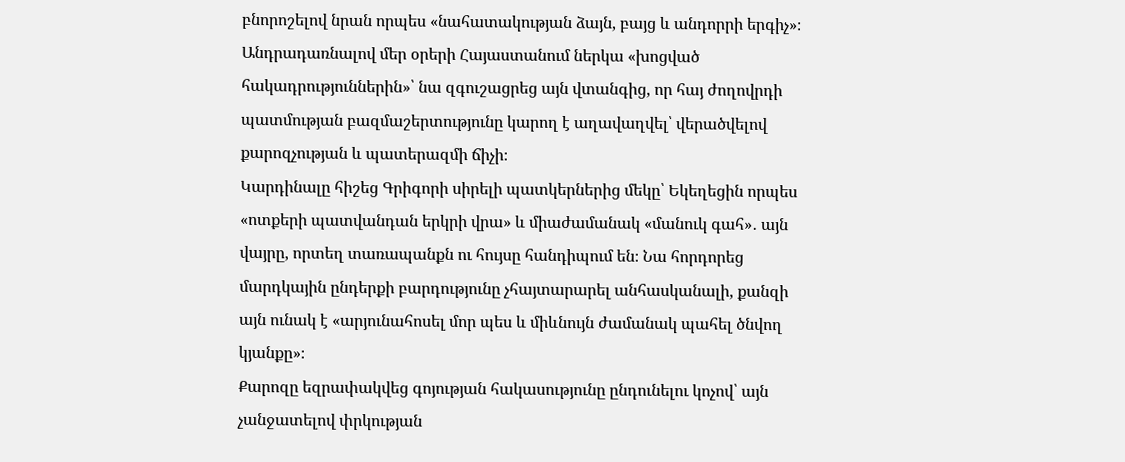բնորոշելով նրան որպես «նահատակության ձայն, բայց և անդորրի երգիչ»։ Անդրադառնալով մեր օրերի Հայաստանում ներկա «խոցված հակադրություններին»՝ նա զգուշացրեց այն վտանգից, որ հայ ժողովրդի պատմության բազմաշերտությունը կարող է աղավաղվել՝ վերածվելով քարոզչության և պատերազմի ճիչի։
Կարդինալը հիշեց Գրիգորի սիրելի պատկերներից մեկը՝ Եկեղեցին որպես «ոտքերի պատվանդան երկրի վրա» և միաժամանակ «մանուկ գահ»․ այն վայրը, որտեղ տառապանքն ու հույսը հանդիպում են։ Նա հորդորեց մարդկային ընդերքի բարդությունը չհայտարարել անհասկանալի, քանզի այն ունակ է «արյունահոսել մոր պես և միևնույն ժամանակ պահել ծնվող կյանքը»։
Քարոզը եզրափակվեց գոյության հակասությունը ընդունելու կոչով՝ այն չանջատելով փրկության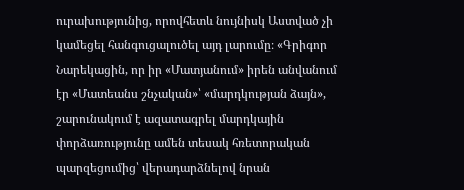ուրախությունից, որովհետև նույնիսկ Աստված չի կամեցել հանգուցալուծել այդ լարումը։ «Գրիգոր Նարեկացին, որ իր «Մատյանում» իրեն անվանում էր «Մատեանս շնչական»՝ «մարդկության ձայն», շարունակում է ազատագրել մարդկային փորձառությունը ամեն տեսակ հռետորական պարզեցումից՝ վերադարձնելով նրան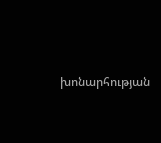խոնարհության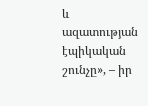և ազատության էպիկական շունչը», – իր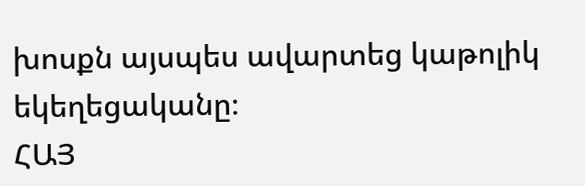խոսքն այսպես ավարտեց կաթոլիկ եկեղեցականը։
ՀԱՅ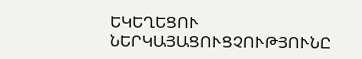ԵԿԵՂԵՑՈՒ ՆԵՐԿԱՅԱՑՈՒՑՉՈՒԹՅՈՒՆԸ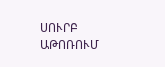ՍՈՒՐԲ ԱԹՈՌՈՒՄ